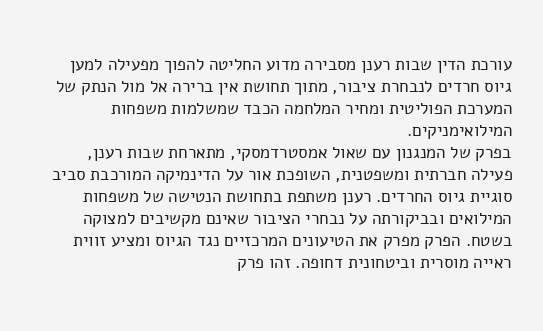עורכת הדין שבות רענן מסבירה מדוע החליטה להפוך מפעילה למען גיוס חרדים לנבחרת ציבור, מתוך תחושת אין ברירה אל מול הנתק של המערכת הפוליטית ומחיר המלחמה הכבד שמשלמות משפחות המילואימניקים.
בפרק של המנגנון עם שאול אמסטרדמסקי, מתארחת שבות רענן, פעילה חברתית ומשפטנית, השופכת אור על הדינמיקה המורכבת סביב סוגיית גיוס החרדים. רענן משתפת בתחושת הנטישה של משפחות המילואים ובביקורתה על נבחרי הציבור שאינם מקשיבים למצוקה בשטח. הפרק מפרק את הטיעונים המרכזיים נגד הגיוס ומציע זווית ראייה מוסרית וביטחונית דחופה. זהו פרק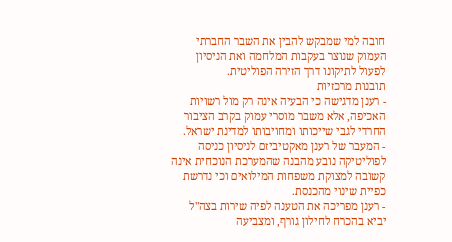חובה למי שמבקש להבין את השבר החברתי העמוק שנוצר בעקבות המלחמה ואת הניסיון לפעול לתיקונו דרך הזירה הפוליטית.
תובנות מרכזיות
- רענן מדגישה כי הבעיה אינה רק מול רשויות האכיפה, אלא משבר מוסרי עמוק בקרב הציבור החרדי לגבי שייכותו ומחויבותו למדינת ישראל.
- המעבר של רענן מאקטיביזם לניסיון כניסה לפוליטיקה נובע מהבנה שהמערכת הנוכחית אינה קשובה למצוקת משפחות המילואים וכי נדרשת כפיית שינוי מהכנסת.
- רענן מפריכה את הטענה לפיה שירות בצה"ל יביא בהכרח לחילון גורף, ומצביעה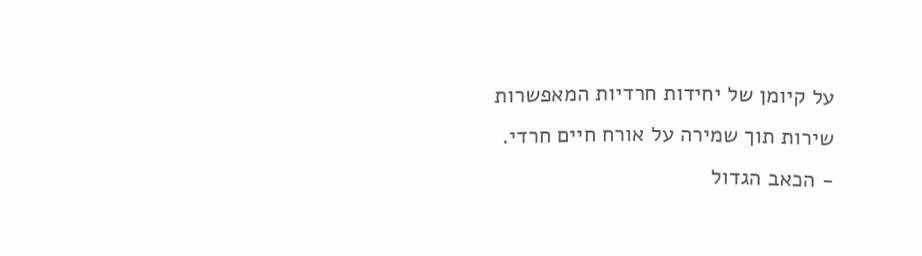על קיומן של יחידות חרדיות המאפשרות שירות תוך שמירה על אורח חיים חרדי.
- הכאב הגדול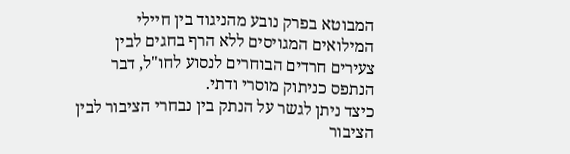המבוטא בפרק נובע מהניגוד בין חיילי המילואים המגויסים ללא הרף בחגים לבין צעירים חרדים הבוחרים לנסוע לחו"ל, דבר הנתפס כניתוק מוסרי ודתי.
כיצד ניתן לגשר על הנתק בין נבחרי הציבור לבין הציבור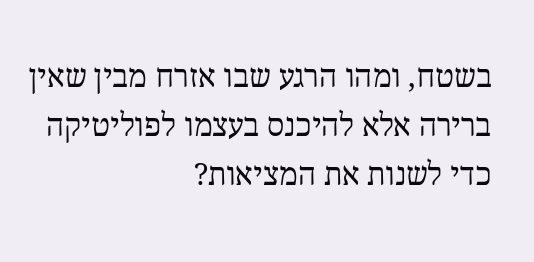בשטח, ומהו הרגע שבו אזרח מבין שאין ברירה אלא להיכנס בעצמו לפוליטיקה כדי לשנות את המציאות?